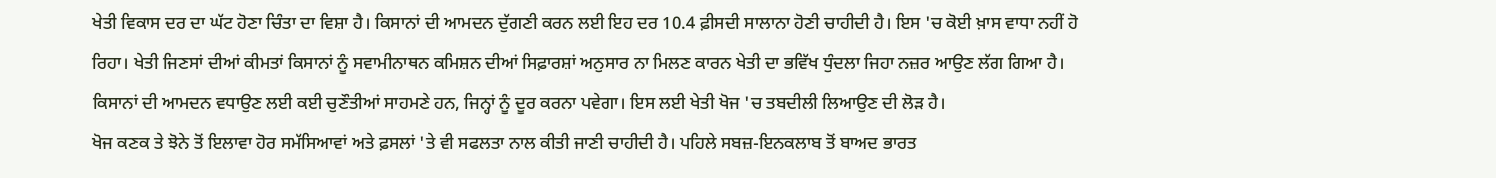ਖੇਤੀ ਵਿਕਾਸ ਦਰ ਦਾ ਘੱਟ ਹੋਣਾ ਚਿੰਤਾ ਦਾ ਵਿਸ਼ਾ ਹੈ। ਕਿਸਾਨਾਂ ਦੀ ਆਮਦਨ ਦੁੱਗਣੀ ਕਰਨ ਲਈ ਇਹ ਦਰ 10.4 ਫ਼ੀਸਦੀ ਸਾਲਾਨਾ ਹੋਣੀ ਚਾਹੀਦੀ ਹੈ। ਇਸ 'ਚ ਕੋਈ ਖ਼ਾਸ ਵਾਧਾ ਨਹੀਂ ਹੋ ਰਿਹਾ। ਖੇਤੀ ਜਿਣਸਾਂ ਦੀਆਂ ਕੀਮਤਾਂ ਕਿਸਾਨਾਂ ਨੂੰ ਸਵਾਮੀਨਾਥਨ ਕਮਿਸ਼ਨ ਦੀਆਂ ਸਿਫ਼ਾਰਸ਼ਾਂ ਅਨੁਸਾਰ ਨਾ ਮਿਲਣ ਕਾਰਨ ਖੇਤੀ ਦਾ ਭਵਿੱਖ ਧੁੰਦਲਾ ਜਿਹਾ ਨਜ਼ਰ ਆਉਣ ਲੱਗ ਗਿਆ ਹੈ। ਕਿਸਾਨਾਂ ਦੀ ਆਮਦਨ ਵਧਾਉਣ ਲਈ ਕਈ ਚੁਣੌਤੀਆਂ ਸਾਹਮਣੇ ਹਨ, ਜਿਨ੍ਹਾਂ ਨੂੰ ਦੂਰ ਕਰਨਾ ਪਵੇਗਾ। ਇਸ ਲਈ ਖੇਤੀ ਖੋਜ 'ਚ ਤਬਦੀਲੀ ਲਿਆਉਣ ਦੀ ਲੋੜ ਹੈ।
ਖੋਜ ਕਣਕ ਤੇ ਝੋਨੇ ਤੋਂ ਇਲਾਵਾ ਹੋਰ ਸਮੱਸਿਆਵਾਂ ਅਤੇ ਫ਼ਸਲਾਂ 'ਤੇ ਵੀ ਸਫਲਤਾ ਨਾਲ ਕੀਤੀ ਜਾਣੀ ਚਾਹੀਦੀ ਹੈ। ਪਹਿਲੇ ਸਬਜ਼-ਇਨਕਲਾਬ ਤੋਂ ਬਾਅਦ ਭਾਰਤ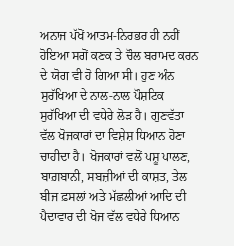ਅਨਾਜ ਪੱਖੋਂ ਆਤਮ-ਨਿਰਭਰ ਹੀ ਨਹੀਂ ਹੋਇਆ ਸਗੋਂ ਕਣਕ ਤੇ ਚੌਲ ਬਰਾਮਦ ਕਰਨ ਦੇ ਯੋਗ ਵੀ ਹੋ ਗਿਆ ਸੀ। ਹੁਣ ਅੰਨ ਸੁਰੱਖਿਆ ਦੇ ਨਾਲ-ਨਾਲ ਪੌਸ਼ਟਿਕ ਸੁਰੱਖਿਆ ਦੀ ਵਧੇਰੇ ਲੋੜ ਹੈ। ਗੁਣਵੱਤਾ ਵੱਲ ਖੋਜਕਾਰਾਂ ਦਾ ਵਿਸ਼ੇਸ਼ ਧਿਆਨ ਹੋਣਾ ਚਾਹੀਦਾ ਹੈ। ਖੋਜਕਾਰਾਂ ਵਲੋਂ ਪਸ਼ੂ ਪਾਲਣ, ਬਾਗ਼ਬਾਨੀ, ਸਬਜ਼ੀਆਂ ਦੀ ਕਾਸ਼ਤ, ਤੇਲ ਬੀਜ ਫ਼ਸਲਾਂ ਅਤੇ ਮੱਛਲੀਆਂ ਆਦਿ ਦੀ ਪੈਦਾਵਾਰ ਦੀ ਖੋਜ ਵੱਲ ਵਧੇਰੇ ਧਿਆਨ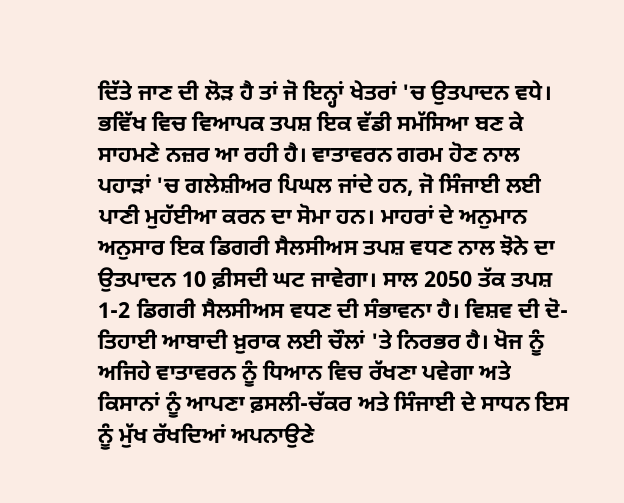ਦਿੱਤੇ ਜਾਣ ਦੀ ਲੋੜ ਹੈ ਤਾਂ ਜੋ ਇਨ੍ਹਾਂ ਖੇਤਰਾਂ 'ਚ ਉਤਪਾਦਨ ਵਧੇ।
ਭਵਿੱਖ ਵਿਚ ਵਿਆਪਕ ਤਪਸ਼ ਇਕ ਵੱਡੀ ਸਮੱਸਿਆ ਬਣ ਕੇ ਸਾਹਮਣੇ ਨਜ਼ਰ ਆ ਰਹੀ ਹੈ। ਵਾਤਾਵਰਨ ਗਰਮ ਹੋਣ ਨਾਲ ਪਹਾੜਾਂ 'ਚ ਗਲੇਸ਼ੀਅਰ ਪਿਘਲ ਜਾਂਦੇ ਹਨ, ਜੋ ਸਿੰਜਾਈ ਲਈ ਪਾਣੀ ਮੁਹੱਈਆ ਕਰਨ ਦਾ ਸੋਮਾ ਹਨ। ਮਾਹਰਾਂ ਦੇ ਅਨੁਮਾਨ ਅਨੁਸਾਰ ਇਕ ਡਿਗਰੀ ਸੈਲਸੀਅਸ ਤਪਸ਼ ਵਧਣ ਨਾਲ ਝੋਨੇ ਦਾ ਉਤਪਾਦਨ 10 ਫ਼ੀਸਦੀ ਘਟ ਜਾਵੇਗਾ। ਸਾਲ 2050 ਤੱਕ ਤਪਸ਼ 1-2 ਡਿਗਰੀ ਸੈਲਸੀਅਸ ਵਧਣ ਦੀ ਸੰਭਾਵਨਾ ਹੈ। ਵਿਸ਼ਵ ਦੀ ਦੋ-ਤਿਹਾਈ ਆਬਾਦੀ ਖ਼ੁਰਾਕ ਲਈ ਚੌਲਾਂ 'ਤੇ ਨਿਰਭਰ ਹੈ। ਖੋਜ ਨੂੰ ਅਜਿਹੇ ਵਾਤਾਵਰਨ ਨੂੰ ਧਿਆਨ ਵਿਚ ਰੱਖਣਾ ਪਵੇਗਾ ਅਤੇ ਕਿਸਾਨਾਂ ਨੂੰ ਆਪਣਾ ਫ਼ਸਲੀ-ਚੱਕਰ ਅਤੇ ਸਿੰਜਾਈ ਦੇ ਸਾਧਨ ਇਸ ਨੂੰ ਮੁੱਖ ਰੱਖਦਿਆਂ ਅਪਨਾਉਣੇ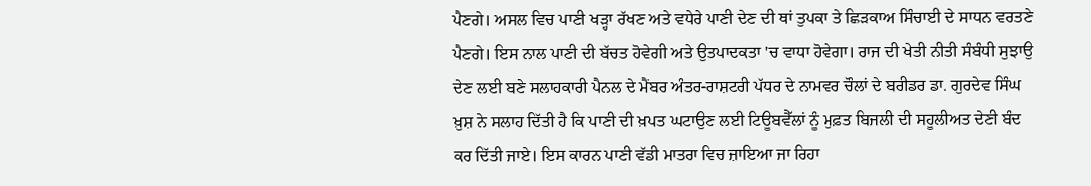ਪੈਣਗੇ। ਅਸਲ ਵਿਚ ਪਾਣੀ ਖੜ੍ਹਾ ਰੱਖਣ ਅਤੇ ਵਧੇਰੇ ਪਾਣੀ ਦੇਣ ਦੀ ਥਾਂ ਤੁਪਕਾ ਤੇ ਛਿੜਕਾਅ ਸਿੰਚਾਈ ਦੇ ਸਾਧਨ ਵਰਤਣੇ ਪੈਣਗੇ। ਇਸ ਨਾਲ ਪਾਣੀ ਦੀ ਬੱਚਤ ਹੋਵੇਗੀ ਅਤੇ ਉਤਪਾਦਕਤਾ 'ਚ ਵਾਧਾ ਹੋਵੇਗਾ। ਰਾਜ ਦੀ ਖੇਤੀ ਨੀਤੀ ਸੰਬੰਧੀ ਸੁਝਾਉ ਦੇਣ ਲਈ ਬਣੇ ਸਲਾਹਕਾਰੀ ਪੈਨਲ ਦੇ ਮੈਂਬਰ ਅੰਤਰ-ਰਾਸ਼ਟਰੀ ਪੱਧਰ ਦੇ ਨਾਮਵਰ ਚੌਲਾਂ ਦੇ ਬਰੀਡਰ ਡਾ. ਗੁਰਦੇਵ ਸਿੰਘ ਖ਼ੁਸ਼ ਨੇ ਸਲਾਹ ਦਿੱਤੀ ਹੈ ਕਿ ਪਾਣੀ ਦੀ ਖ਼ਪਤ ਘਟਾਉਣ ਲਈ ਟਿਊਬਵੈੱਲਾਂ ਨੂੰ ਮੁਫ਼ਤ ਬਿਜਲੀ ਦੀ ਸਹੂਲੀਅਤ ਦੇਣੀ ਬੰਦ ਕਰ ਦਿੱਤੀ ਜਾਏ। ਇਸ ਕਾਰਨ ਪਾਣੀ ਵੱਡੀ ਮਾਤਰਾ ਵਿਚ ਜ਼ਾਇਆ ਜਾ ਰਿਹਾ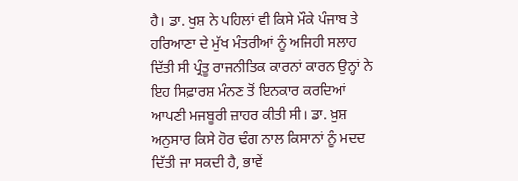ਹੈ। ਡਾ. ਖੁਸ਼ ਨੇ ਪਹਿਲਾਂ ਵੀ ਕਿਸੇ ਮੌਕੇ ਪੰਜਾਬ ਤੇ ਹਰਿਆਣਾ ਦੇ ਮੁੱਖ ਮੰਤਰੀਆਂ ਨੂੰ ਅਜਿਹੀ ਸਲਾਹ ਦਿੱਤੀ ਸੀ ਪ੍ਰੰਤੂ ਰਾਜਨੀਤਿਕ ਕਾਰਨਾਂ ਕਾਰਨ ਉਨ੍ਹਾਂ ਨੇ ਇਹ ਸਿਫ਼ਾਰਸ਼ ਮੰਨਣ ਤੋਂ ਇਨਕਾਰ ਕਰਦਿਆਂ ਆਪਣੀ ਮਜਬੂਰੀ ਜ਼ਾਹਰ ਕੀਤੀ ਸੀ। ਡਾ. ਖ਼ੁਸ਼ ਅਨੁਸਾਰ ਕਿਸੇ ਹੋਰ ਢੰਗ ਨਾਲ ਕਿਸਾਨਾਂ ਨੂੰ ਮਦਦ ਦਿੱਤੀ ਜਾ ਸਕਦੀ ਹੈ, ਭਾਵੇਂ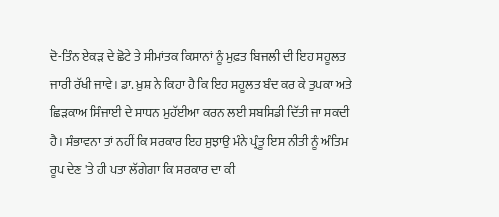ਦੋ-ਤਿੰਨ ਏਕੜ ਦੇ ਛੋਟੇ ਤੇ ਸੀਮਾਂਤਕ ਕਿਸਾਨਾਂ ਨੂੰ ਮੁਫ਼ਤ ਬਿਜਲੀ ਦੀ ਇਹ ਸਹੂਲਤ ਜਾਰੀ ਰੱਖੀ ਜਾਵੇ। ਡਾ. ਖ਼ੁਸ਼ ਨੇ ਕਿਹਾ ਹੈ ਕਿ ਇਹ ਸਹੂਲਤ ਬੰਦ ਕਰ ਕੇ ਤੁਪਕਾ ਅਤੇ ਛਿੜਕਾਅ ਸਿੰਜਾਈ ਦੇ ਸਾਧਨ ਮੁਹੱਈਆ ਕਰਨ ਲਈ ਸਬਸਿਡੀ ਦਿੱਤੀ ਜਾ ਸਕਦੀ ਹੈ। ਸੰਭਾਵਨਾ ਤਾਂ ਨਹੀਂ ਕਿ ਸਰਕਾਰ ਇਹ ਸੁਝਾਉ ਮੰਨੇ ਪ੍ਰੰਤੂ ਇਸ ਨੀਤੀ ਨੂੰ ਅੰਤਿਮ ਰੂਪ ਦੇਣ 'ਤੇ ਹੀ ਪਤਾ ਲੱਗੇਗਾ ਕਿ ਸਰਕਾਰ ਦਾ ਕੀ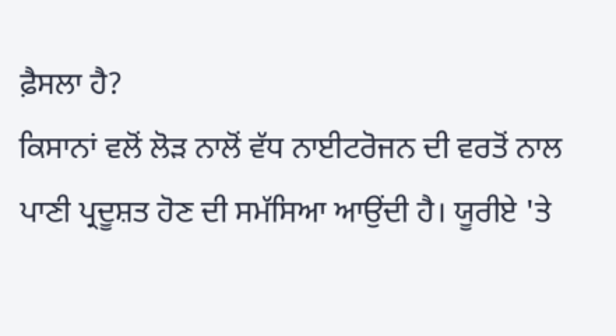ਫ਼ੈਸਲਾ ਹੈ?
ਕਿਸਾਨਾਂ ਵਲੋਂ ਲੋੜ ਨਾਲੋਂ ਵੱਧ ਨਾਈਟਰੋਜਨ ਦੀ ਵਰਤੋਂ ਨਾਲ ਪਾਣੀ ਪ੍ਰਦੂਸ਼ਤ ਹੋਣ ਦੀ ਸਮੱਸਿਆ ਆਉਂਦੀ ਹੈ। ਯੂਰੀਏ 'ਤੇ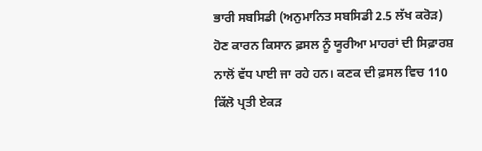ਭਾਰੀ ਸਬਸਿਡੀ (ਅਨੁਮਾਨਿਤ ਸਬਸਿਡੀ 2.5 ਲੱਖ ਕਰੋੜ) ਹੋਣ ਕਾਰਨ ਕਿਸਾਨ ਫ਼ਸਲ ਨੂੰ ਯੂਰੀਆ ਮਾਹਰਾਂ ਦੀ ਸਿਫ਼ਾਰਸ਼ ਨਾਲੋਂ ਵੱਧ ਪਾਈ ਜਾ ਰਹੇ ਹਨ। ਕਣਕ ਦੀ ਫ਼ਸਲ ਵਿਚ 110 ਕਿੱਲੋ ਪ੍ਰਤੀ ਏਕੜ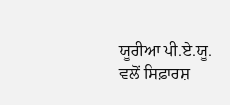ਯੂਰੀਆ ਪੀ.ਏ.ਯੂ. ਵਲੋਂ ਸਿਫ਼ਾਰਸ਼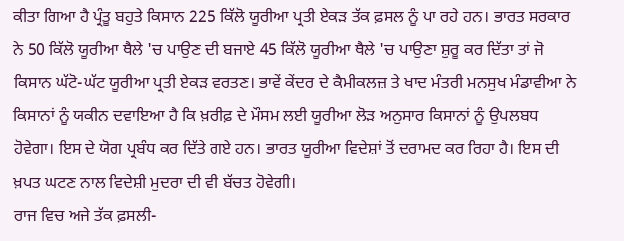ਕੀਤਾ ਗਿਆ ਹੈ ਪ੍ਰੰਤੂ ਬਹੁਤੇ ਕਿਸਾਨ 225 ਕਿੱਲੋ ਯੂਰੀਆ ਪ੍ਰਤੀ ਏਕੜ ਤੱਕ ਫ਼ਸਲ ਨੂੰ ਪਾ ਰਹੇ ਹਨ। ਭਾਰਤ ਸਰਕਾਰ ਨੇ 50 ਕਿੱਲੋ ਯੂਰੀਆ ਥੈਲੇ 'ਚ ਪਾਉਣ ਦੀ ਬਜਾਏ 45 ਕਿੱਲੋ ਯੂਰੀਆ ਥੈਲੇ 'ਚ ਪਾਉਣਾ ਸ਼ੁਰੂ ਕਰ ਦਿੱਤਾ ਤਾਂ ਜੋ ਕਿਸਾਨ ਘੱਟੋ-ਘੱਟ ਯੂਰੀਆ ਪ੍ਰਤੀ ਏਕੜ ਵਰਤਣ। ਭਾਵੇਂ ਕੇਂਦਰ ਦੇ ਕੈਮੀਕਲਜ਼ ਤੇ ਖਾਦ ਮੰਤਰੀ ਮਨਸੁਖ ਮੰਡਾਵੀਆ ਨੇ ਕਿਸਾਨਾਂ ਨੂੰ ਯਕੀਨ ਦਵਾਇਆ ਹੈ ਕਿ ਖ਼ਰੀਫ਼ ਦੇ ਮੌਸਮ ਲਈ ਯੂਰੀਆ ਲੋੜ ਅਨੁਸਾਰ ਕਿਸਾਨਾਂ ਨੂੰ ਉਪਲਬਧ ਹੋਵੇਗਾ। ਇਸ ਦੇ ਯੋਗ ਪ੍ਰਬੰਧ ਕਰ ਦਿੱਤੇ ਗਏ ਹਨ। ਭਾਰਤ ਯੂਰੀਆ ਵਿਦੇਸ਼ਾਂ ਤੋਂ ਦਰਾਮਦ ਕਰ ਰਿਹਾ ਹੈ। ਇਸ ਦੀ ਖ਼ਪਤ ਘਟਣ ਨਾਲ ਵਿਦੇਸ਼ੀ ਮੁਦਰਾ ਦੀ ਵੀ ਬੱਚਤ ਹੋਵੇਗੀ।
ਰਾਜ ਵਿਚ ਅਜੇ ਤੱਕ ਫ਼ਸਲੀ-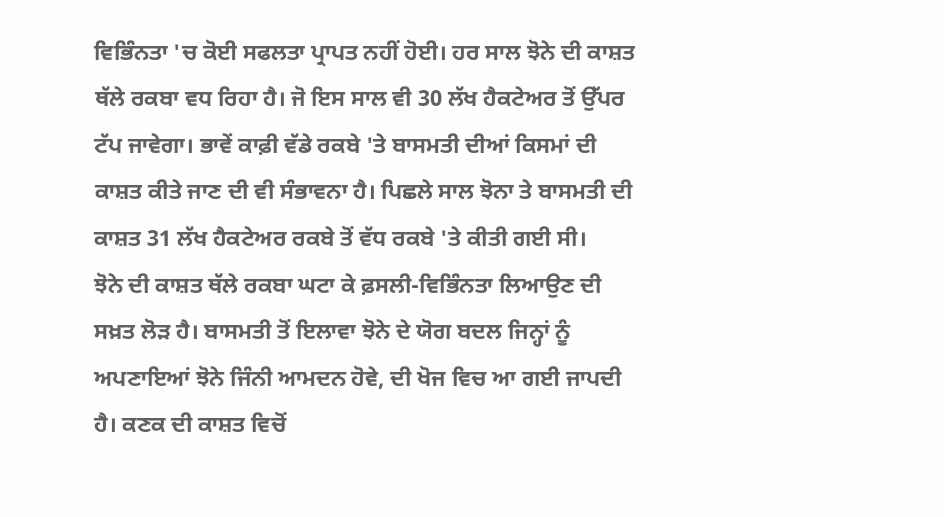ਵਿਭਿੰਨਤਾ 'ਚ ਕੋਈ ਸਫਲਤਾ ਪ੍ਰਾਪਤ ਨਹੀਂ ਹੋਈ। ਹਰ ਸਾਲ ਝੋਨੇ ਦੀ ਕਾਸ਼ਤ ਥੱਲੇ ਰਕਬਾ ਵਧ ਰਿਹਾ ਹੈ। ਜੋ ਇਸ ਸਾਲ ਵੀ 30 ਲੱਖ ਹੈਕਟੇਅਰ ਤੋਂ ਉੱਪਰ ਟੱਪ ਜਾਵੇਗਾ। ਭਾਵੇਂ ਕਾਫ਼ੀ ਵੱਡੇ ਰਕਬੇ 'ਤੇ ਬਾਸਮਤੀ ਦੀਆਂ ਕਿਸਮਾਂ ਦੀ ਕਾਸ਼ਤ ਕੀਤੇ ਜਾਣ ਦੀ ਵੀ ਸੰਭਾਵਨਾ ਹੈ। ਪਿਛਲੇ ਸਾਲ ਝੋਨਾ ਤੇ ਬਾਸਮਤੀ ਦੀ ਕਾਸ਼ਤ 31 ਲੱਖ ਹੈਕਟੇਅਰ ਰਕਬੇ ਤੋਂ ਵੱਧ ਰਕਬੇ 'ਤੇ ਕੀਤੀ ਗਈ ਸੀ।
ਝੋਨੇ ਦੀ ਕਾਸ਼ਤ ਥੱਲੇ ਰਕਬਾ ਘਟਾ ਕੇ ਫ਼ਸਲੀ-ਵਿਭਿੰਨਤਾ ਲਿਆਉਣ ਦੀ ਸਖ਼ਤ ਲੋੜ ਹੈ। ਬਾਸਮਤੀ ਤੋਂ ਇਲਾਵਾ ਝੋਨੇ ਦੇ ਯੋਗ ਬਦਲ ਜਿਨ੍ਹਾਂ ਨੂੰ ਅਪਣਾਇਆਂ ਝੋਨੇ ਜਿੰਨੀ ਆਮਦਨ ਹੋਵੇ, ਦੀ ਖੋਜ ਵਿਚ ਆ ਗਈ ਜਾਪਦੀ ਹੈ। ਕਣਕ ਦੀ ਕਾਸ਼ਤ ਵਿਚੋਂ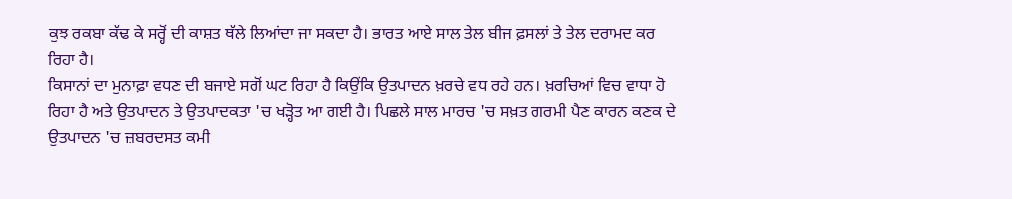ਕੁਝ ਰਕਬਾ ਕੱਢ ਕੇ ਸਰ੍ਹੋਂ ਦੀ ਕਾਸ਼ਤ ਥੱਲੇ ਲਿਆਂਦਾ ਜਾ ਸਕਦਾ ਹੈ। ਭਾਰਤ ਆਏ ਸਾਲ ਤੇਲ ਬੀਜ ਫ਼ਸਲਾਂ ਤੇ ਤੇਲ ਦਰਾਮਦ ਕਰ ਰਿਹਾ ਹੈ।
ਕਿਸਾਨਾਂ ਦਾ ਮੁਨਾਫ਼ਾ ਵਧਣ ਦੀ ਬਜਾਏ ਸਗੋਂ ਘਟ ਰਿਹਾ ਹੈ ਕਿਉਂਕਿ ਉਤਪਾਦਨ ਖ਼ਰਚੇ ਵਧ ਰਹੇ ਹਨ। ਖ਼ਰਚਿਆਂ ਵਿਚ ਵਾਧਾ ਹੋ ਰਿਹਾ ਹੈ ਅਤੇ ਉਤਪਾਦਨ ਤੇ ਉਤਪਾਦਕਤਾ 'ਚ ਖੜ੍ਹੋਤ ਆ ਗਈ ਹੈ। ਪਿਛਲੇ ਸਾਲ ਮਾਰਚ 'ਚ ਸਖ਼ਤ ਗਰਮੀ ਪੈਣ ਕਾਰਨ ਕਣਕ ਦੇ ਉਤਪਾਦਨ 'ਚ ਜ਼ਬਰਦਸਤ ਕਮੀ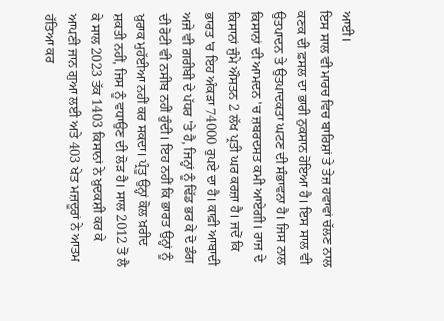ਆਈ।
ਇਸ ਸਾਲ ਵੀ ਮਾਰਚ ਵਿਚ ਬਾਰਿਸ਼ਾਂ ਤੇ ਤੇਜ਼ ਹਵਾਵਾਂ ਚੱਲਣ ਨਾਲ ਕਣਕ ਦੀ ਫ਼ਸਲ ਦਾ ਭਾਰੀ ਨੁਕਸਾਨ ਹੋਇਆ ਹੈ। ਇਸ ਸਾਲ ਵੀ ਉਤਪਾਦਨ ਤੇ ਉਤਪਾਦਕਤਾ ਘਟਣ ਦੀ ਸੰਭਾਵਨਾ ਹੈ। ਜਿਸ ਨਾਲ ਕਿਸਾਨਾਂ ਦੀ ਆਮਦਨ 'ਚ ਜ਼ਬਰਦਸਤ ਕਮੀ ਆਏਗੀ। ਰਾਜ ਦੇ ਕਿਸਾਨਾਂ ਜੁੰਮੇ ਔਸਤਨ 2 ਲੱਖ ਪ੍ਰਤੀ ਘਰ ਕਰਜ਼ਾ ਹੈ। ਜਦੋਂ ਕਿ ਭਾਰਤ 'ਚ ਇਹ ਅੰਕੜਾ 74000 ਰੁਪਏ ਦਾ ਹੈ। ਕਾਫ਼ੀ ਆਬਾਦੀ ਅਜੇ ਵੀ ਗ਼ਰੀਬੀ ਦੇ ਪੱਧਰ 'ਤੇ ਹੈ, ਜਿਨ੍ਹਾਂ ਨੂੰ ਢਿੱਡ ਭਰ ਕੇ ਦੋ ਡੰਗ ਦੀ ਰੋਟੀ ਵੀ ਨਸੀਬ ਨਹੀਂ ਹੁੰਦੀ। ਇਹ ਨਹੀਂ ਕਿ ਭਾਰਤ ਉਨ੍ਹਾਂ ਨੂੰ ਖ਼ੁਰਾਕ ਮੁਹੱਈਆ ਨਹੀਂ ਕਰ ਸਕਦਾ। ਪ੍ਰੰਤੂ ਉਨ੍ਹਾਂ ਕੋਲ ਖ਼ਰੀਦ ਸ਼ਕਤੀ ਨਹੀਂ, ਜਿਸ ਨੂੰ ਵਧਾਉਣ ਦੀ ਲੋੜ ਹੈ। ਸਾਲ 2012 ਤੋਂ ਲੈ ਕੇ ਸਾਲ 2023 ਤੱਕ 1403 ਕਿਸਾਨਾਂ ਨੇ ਖ਼ੁਦਕਸ਼ੀ ਕਰ ਕੇ ਆਪਣੀ ਜਾਨ ਗੁਆ ਲਈ ਅਤੇ 403 ਖੇਤ ਮਜ਼ਦੂਰਾਂ ਨੇ ਆਤਮ ਹੱਤਿਆ ਕਰ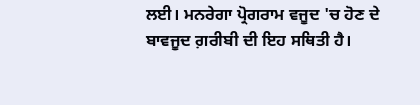ਲਈ। ਮਨਰੇਗਾ ਪ੍ਰੋਗਰਾਮ ਵਜੂਦ 'ਚ ਹੋਣ ਦੇ ਬਾਵਜੂਦ ਗ਼ਰੀਬੀ ਦੀ ਇਹ ਸਥਿਤੀ ਹੈ।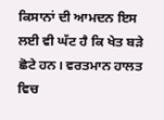ਕਿਸਾਨਾਂ ਦੀ ਆਮਦਨ ਇਸ ਲਈ ਵੀ ਘੱਟ ਹੈ ਕਿ ਖੇਤ ਬੜੇ ਛੋਟੇ ਹਨ। ਵਰਤਮਾਨ ਹਾਲਤ ਵਿਚ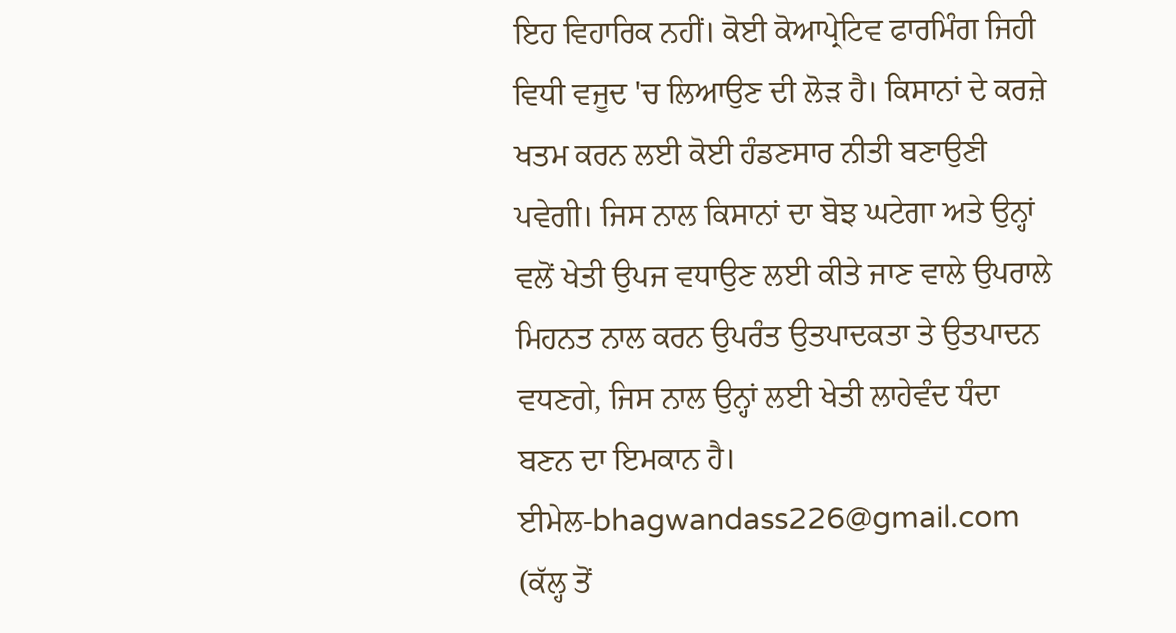ਇਹ ਵਿਹਾਰਿਕ ਨਹੀਂ। ਕੋਈ ਕੋਆਪ੍ਰੇਟਿਵ ਫਾਰਮਿੰਗ ਜਿਹੀ ਵਿਧੀ ਵਜੂਦ 'ਚ ਲਿਆਉਣ ਦੀ ਲੋੜ ਹੈ। ਕਿਸਾਨਾਂ ਦੇ ਕਰਜ਼ੇ ਖਤਮ ਕਰਨ ਲਈ ਕੋਈ ਹੰਡਣਸਾਰ ਨੀਤੀ ਬਣਾਉਣੀ ਪਵੇਗੀ। ਜਿਸ ਨਾਲ ਕਿਸਾਨਾਂ ਦਾ ਬੋਝ ਘਟੇਗਾ ਅਤੇ ਉਨ੍ਹਾਂ ਵਲੋਂ ਖੇਤੀ ਉਪਜ ਵਧਾਉਣ ਲਈ ਕੀਤੇ ਜਾਣ ਵਾਲੇ ਉਪਰਾਲੇ ਮਿਹਨਤ ਨਾਲ ਕਰਨ ਉਪਰੰਤ ਉਤਪਾਦਕਤਾ ਤੇ ਉਤਪਾਦਨ ਵਧਣਗੇ, ਜਿਸ ਨਾਲ ਉਨ੍ਹਾਂ ਲਈ ਖੇਤੀ ਲਾਹੇਵੰਦ ਧੰਦਾ ਬਣਨ ਦਾ ਇਮਕਾਨ ਹੈ।
ਈਮੇਲ-bhagwandass226@gmail.com
(ਕੱਲ੍ਹ ਤੋਂ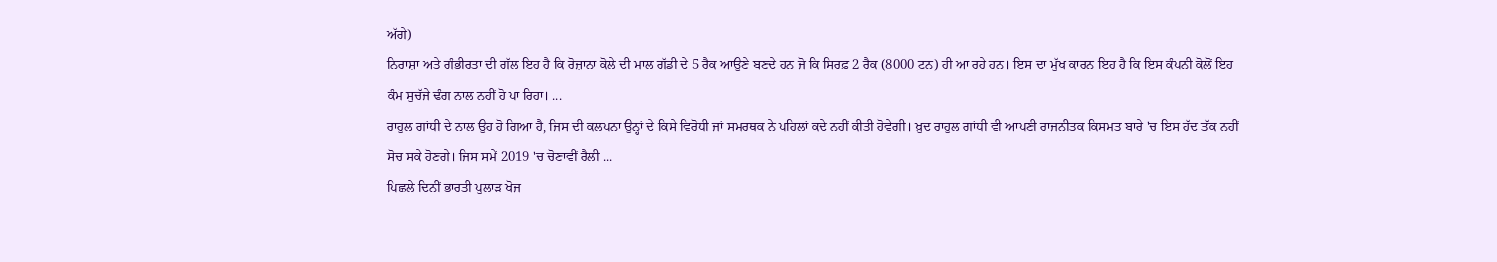ਅੱਗੇ)
ਨਿਰਾਸ਼ਾ ਅਤੇ ਗੰਭੀਰਤਾ ਦੀ ਗੱਲ ਇਹ ਹੈ ਕਿ ਰੋਜ਼ਾਨਾ ਕੋਲੇ ਦੀ ਮਾਲ ਗੱਡੀ ਦੇ 5 ਰੈਕ ਆਉਣੇ ਬਣਦੇ ਹਨ ਜੋ ਕਿ ਸਿਰਫ਼ 2 ਰੈਕ (8000 ਟਨ) ਹੀ ਆ ਰਹੇ ਹਨ। ਇਸ ਦਾ ਮੁੱਖ ਕਾਰਨ ਇਹ ਹੈ ਕਿ ਇਸ ਕੰਪਨੀ ਕੋਲੋਂ ਇਹ ਕੰਮ ਸੁਚੱਜੇ ਢੰਗ ਨਾਲ ਨਹੀਂ ਹੋ ਪਾ ਰਿਹਾ। ...
ਰਾਹੁਲ ਗਾਂਧੀ ਦੇ ਨਾਲ ਉਹ ਹੋ ਗਿਆ ਹੈ, ਜਿਸ ਦੀ ਕਲਪਨਾ ਉਨ੍ਹਾਂ ਦੇ ਕਿਸੇ ਵਿਰੋਧੀ ਜਾਂ ਸਮਰਥਕ ਨੇ ਪਹਿਲਾਂ ਕਦੇ ਨਹੀਂ ਕੀਤੀ ਹੋਵੇਗੀ। ਖ਼ੁਦ ਰਾਹੁਲ ਗਾਂਧੀ ਵੀ ਆਪਣੀ ਰਾਜਨੀਤਕ ਕਿਸਮਤ ਬਾਰੇ 'ਚ ਇਸ ਹੱਦ ਤੱਕ ਨਹੀਂ ਸੋਚ ਸਕੇ ਹੋਣਗੇ। ਜਿਸ ਸਮੇਂ 2019 'ਚ ਚੋਣਾਵੀਂ ਰੈਲੀ ...
ਪਿਛਲੇ ਦਿਨੀਂ ਭਾਰਤੀ ਪੁਲਾੜ ਖੋਜ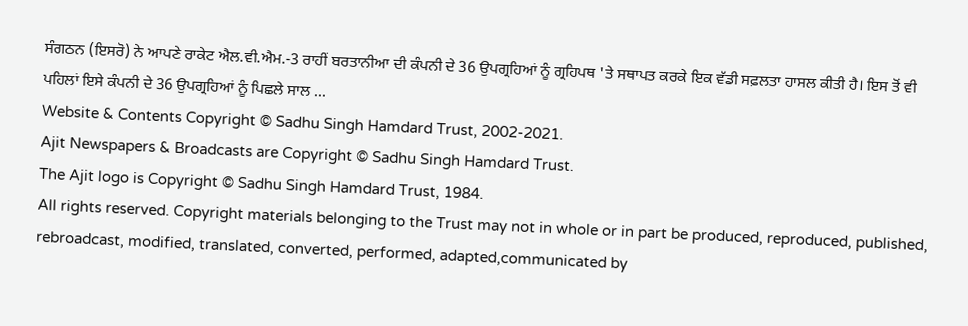ਸੰਗਠਨ (ਇਸਰੋ) ਨੇ ਆਪਣੇ ਰਾਕੇਟ ਐਲ.ਵੀ.ਐਮ.-3 ਰਾਹੀਂ ਬਰਤਾਨੀਆ ਦੀ ਕੰਪਨੀ ਦੇ 36 ਉਪਗ੍ਰਹਿਆਂ ਨੂੰ ਗ੍ਰਹਿਪਥ 'ਤੇ ਸਥਾਪਤ ਕਰਕੇ ਇਕ ਵੱਡੀ ਸਫ਼ਲਤਾ ਹਾਸਲ ਕੀਤੀ ਹੈ। ਇਸ ਤੋਂ ਵੀ ਪਹਿਲਾਂ ਇਸੇ ਕੰਪਨੀ ਦੇ 36 ਉਪਗ੍ਰਹਿਆਂ ਨੂੰ ਪਿਛਲੇ ਸਾਲ ...
Website & Contents Copyright © Sadhu Singh Hamdard Trust, 2002-2021.
Ajit Newspapers & Broadcasts are Copyright © Sadhu Singh Hamdard Trust.
The Ajit logo is Copyright © Sadhu Singh Hamdard Trust, 1984.
All rights reserved. Copyright materials belonging to the Trust may not in whole or in part be produced, reproduced, published, rebroadcast, modified, translated, converted, performed, adapted,communicated by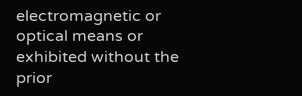electromagnetic or optical means or exhibited without the prior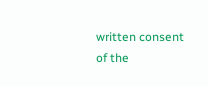written consent of the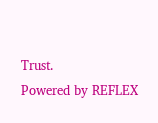Trust.
Powered by REFLEX